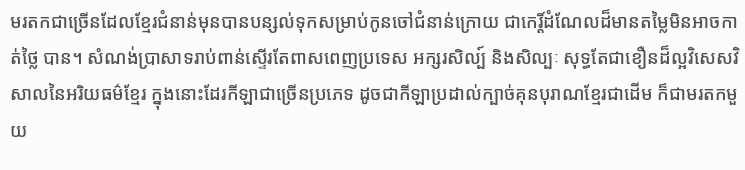មរតកជាច្រើនដែលខ្មែរជំនាន់មុនបានបន្សល់ទុកសម្រាប់កូនចៅជំនាន់ក្រោយ ជាកេរ្ដិ៍ដំណែលដ៏មានតម្លៃមិនអាចកាត់ថ្លៃ បាន។ សំណង់ប្រាសាទរាប់ពាន់ស្ទើរតែពាសពេញប្រទេស អក្សរសិល្ប៍ និងសិល្បៈ សុទ្ធតែជាខឿនដ៏ល្អវិសេសវិសាលនៃអរិយធម៌ខ្មែរ ក្នុងនោះដែរកីឡាជាច្រើនប្រភេទ ដូចជាកីឡាប្រដាល់ក្បាច់គុនបុរាណខ្មែរជាដើម ក៏ជាមរតកមួយ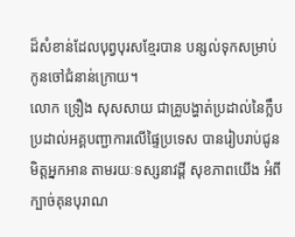ដ៏សំខាន់ដែលបុព្វបុរសខ្មែរបាន បន្សល់ទុកសម្រាប់កូនចៅជំនាន់ក្រោយ។
លោក ទ្រឿង សុសសាយ ជាគ្រូបង្ហាត់ប្រដាល់នៃក្លឹបប្រដាល់អគ្គបញ្ជាការលើផ្ទៃប្រទេស បានរៀបរាប់ជូនមិត្ដអ្នកអាន តាមរយៈទស្សនាវដ្ដី សុខភាពយើង អំពីក្បាច់គុនបុរាណ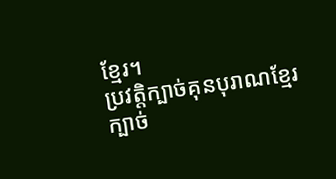ខ្មែរ។
ប្រវត្ដិក្បាច់គុនបុរាណខ្មែរ
ក្បាច់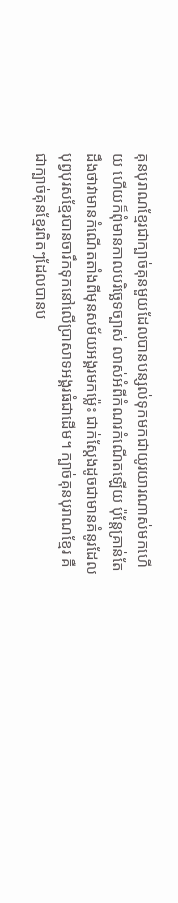គុនបុរាណខ្មែរជាក្បាច់គុនមួយដែលបានបន្សល់ទុកមកជាយូរយារណាស់មកហើយ ហើយក៏ពុំមានកាលបរិច្ឆេទច្បាស់ លាស់អំពីកំណរកំណើតឡើយ ប៉ុន្ដែគ្រាន់តែដឹងថាវាមានកំណើតតាំងពីមុនសម័យអង្គរមកម្ល៉េះ ជាក់ស្ដែងដូចជាមានគំនូរដែលបុព្វបុរសខ្មែរបានចារឹកទុកនៅលើប្រាសាទអង្គរធំជាដើម។ ក្បាច់គុនបុរាណខ្មែរ គឺជាក្បាច់គុនខ្មែរពិតៗដែលបានប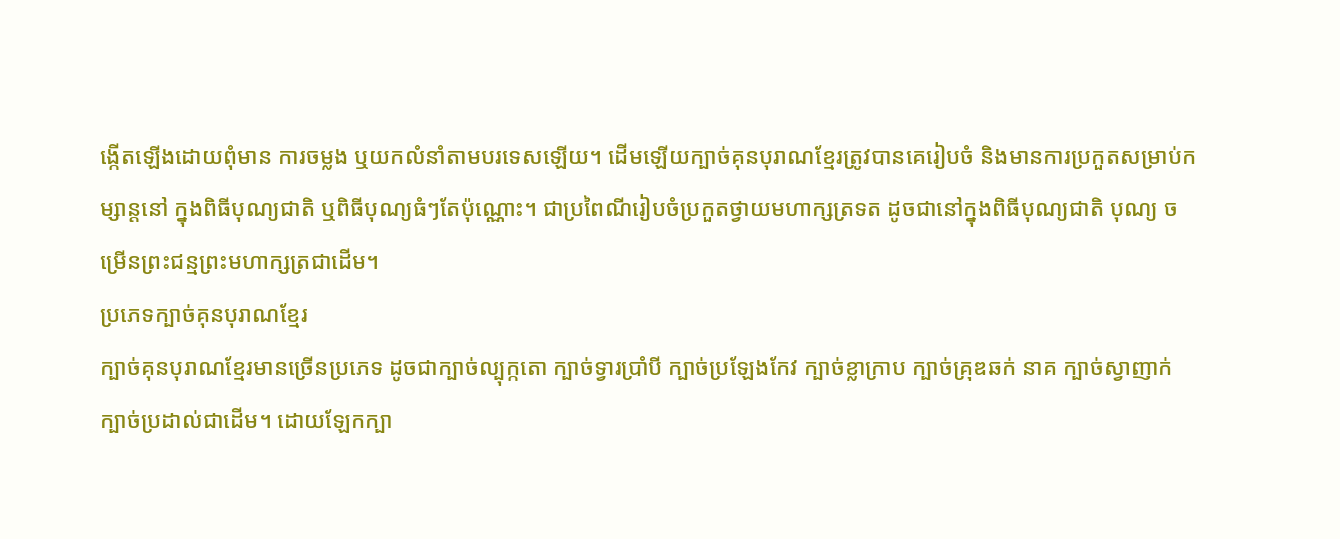ង្កើតឡើងដោយពុំមាន ការចម្លង ឬយកលំនាំតាមបរទេសឡើយ។ ដើមឡើយក្បាច់គុនបុរាណខ្មែរត្រូវបានគេរៀបចំ និងមានការប្រកួតសម្រាប់កម្សាន្ដនៅ ក្នុងពិធីបុណ្យជាតិ ឬពិធីបុណ្យធំៗតែប៉ុណ្ណោះ។ ជាប្រពៃណីរៀបចំប្រកួតថ្វាយមហាក្សត្រទត ដូចជានៅក្នុងពិធីបុណ្យជាតិ បុណ្យ ចម្រើនព្រះជន្មព្រះមហាក្សត្រជាដើម។
ប្រភេទក្បាច់គុនបុរាណខ្មែរ
ក្បាច់គុនបុរាណខ្មែរមានច្រើនប្រភេទ ដូចជាក្បាច់ល្បុក្កតោ ក្បាច់ទ្វារប្រាំបី ក្បាច់ប្រឡែងកែវ ក្បាច់ខ្លាក្រាប ក្បាច់គ្រុឌឆក់ នាគ ក្បាច់ស្វាញាក់ ក្បាច់ប្រដាល់ជាដើម។ ដោយឡែកក្បា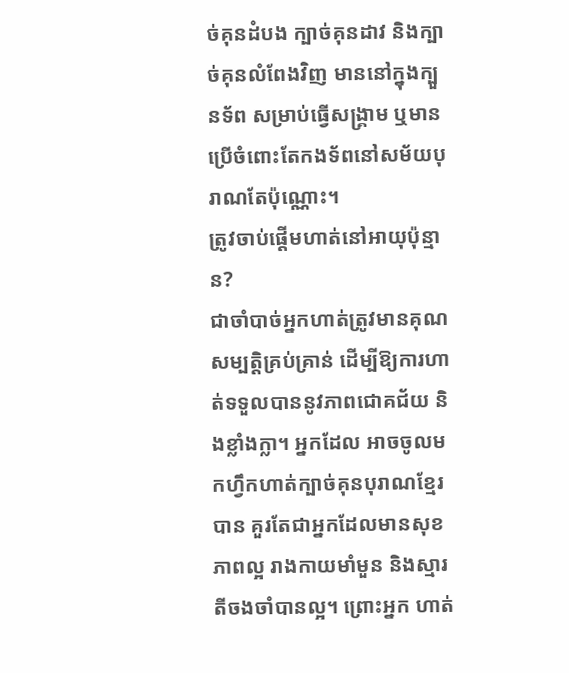ច់គុនដំបង ក្បាច់គុនដាវ និងក្បាច់គុនលំពែងវិញ មាននៅក្នុងក្បួនទ័ព សម្រាប់ធ្វើសង្គ្រាម ឬមានប្រើចំពោះតែកងទ័ពនៅសម័យបុរាណតែប៉ុណ្ណោះ។
ត្រូវចាប់ផ្ដើមហាត់នៅអាយុប៉ុន្មាន?
ជាចាំបាច់អ្នកហាត់ត្រូវមានគុណសម្បត្ដិគ្រប់គ្រាន់ ដើម្បីឱ្យការហាត់ទទួលបាននូវភាពជោគជ័យ និងខ្លាំងក្លា។ អ្នកដែល អាចចូលមកហ្វឹកហាត់ក្បាច់គុនបុរាណខ្មែរបាន គួរតែជាអ្នកដែលមានសុខភាពល្អ រាងកាយមាំមួន និងស្មារតីចងចាំបានល្អ។ ព្រោះអ្នក ហាត់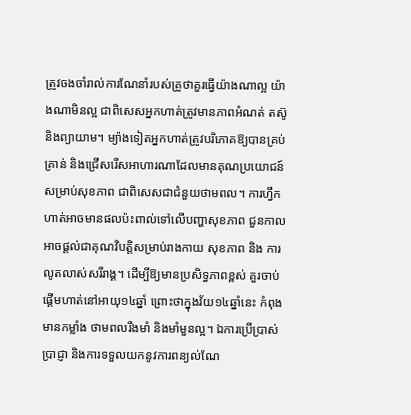ត្រូវចងចាំរាល់ការណែនាំរបស់គ្រូថាគួរធ្វើយ៉ាងណាល្អ យ៉ាងណាមិនល្អ ជាពិសេសអ្នកហាត់ត្រូវមានភាពអំណត់ តស៊ូ និងព្យាយាម។ ម្យ៉ាងទៀតអ្នកហាត់ត្រូវបរិភោគឱ្យបានគ្រប់គ្រាន់ និងជ្រើសរើសអាហារណាដែលមានគុណប្រយោជន៍សម្រាប់សុខភាព ជាពិសេសជាជំនួយថាមពល។ ការហ្វឹកហាត់អាចមានផលប៉ះពាល់ទៅលើបញ្ហាសុខភាព ជួនកាលអាចផ្ដល់ជាគុណវិបត្ដិសម្រាប់រាងកាយ សុខភាព និង ការលូតលាស់សរីរាង្គ។ ដើម្បីឱ្យមានប្រសិទ្ធភាពខ្ពស់ គួរចាប់ផ្ដើមហាត់នៅអាយុ១៤ឆ្នាំ ព្រោះថាក្នុងវ័យ១៤ឆ្នាំនេះ កំពុងមានកម្លាំង ថាមពលរឹងមាំ និងមាំមួនល្អ។ ឯការប្រើប្រាស់ប្រាជ្ញា និងការទទួលយកនូវការពន្យល់ណែ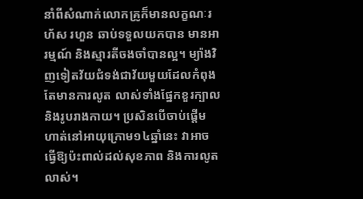នាំពីសំណាក់លោកគ្រូក៏មានលក្ខណៈរហ័ស រហួន ឆាប់ទទួលយកបាន មានអារម្មណ៍ និងស្មារតីចងចាំបានល្អ។ ម្យ៉ាងវិញទៀតវ័យជំទង់ជាវ័យមួយដែលកំពុងតែមានការលូត លាស់ទាំងផ្នែកខួរក្បាល និងរូបរាងកាយ។ ប្រសិនបើចាប់ផ្ដើមហាត់នៅអាយុក្រោម១៤ឆ្នាំនេះ វាអាចធ្វើឱ្យប៉ះពាល់ដល់សុខភាព និងការលូតលាស់។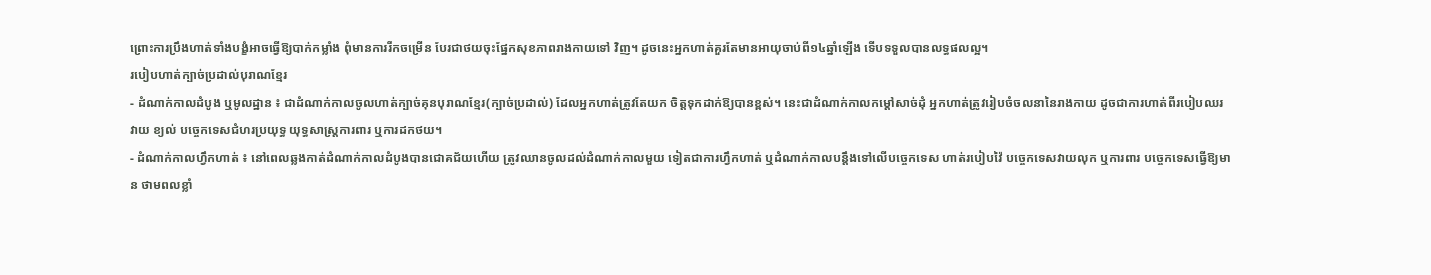ព្រោះការប្រឹងហាត់ទាំងបង្ខំអាចធ្វើឱ្យបាក់កម្លាំង ពុំមានការរីកចម្រើន បែរជាថយចុះផ្នែកសុខភាពរាងកាយទៅ វិញ។ ដូចនេះអ្នកហាត់គួរតែមានអាយុចាប់ពី១៤ឆ្នាំឡើង ទើបទទួលបានលទ្ធផលល្អ។
របៀបហាត់ក្បាច់ប្រដាល់បុរាណខ្មែរ
- ដំណាក់កាលដំបូង ឬមូលដ្ឋាន ៖ ជាដំណាក់កាលចូលហាត់ក្បាច់គុនបុរាណខ្មែរ(ក្បាច់ប្រដាល់) ដែលអ្នកហាត់ត្រូវតែយក ចិត្ដទុកដាក់ឱ្យបានខ្ពស់។ នេះជាដំណាក់កាលកម្ដៅសាច់ដុំ អ្នកហាត់ត្រូវរៀបចំចលនានៃរាងកាយ ដូចជាការហាត់ពីរបៀបឈរ វាយ ខ្យល់ បច្ចេកទេសជំហរប្រយុទ្ធ យុទ្ធសាស្ដ្រការពារ ឬការដកថយ។
- ដំណាក់កាលហ្វឹកហាត់ ៖ នៅពេលឆ្លងកាត់ដំណាក់កាលដំបូងបានជោគជ័យហើយ ត្រូវឈានចូលដល់ដំណាក់កាលមួយ ទៀតជាការហ្វឹកហាត់ ឬដំណាក់កាលបន្ដឹងទៅលើបច្ចេកទេស ហាត់របៀបវ៉ៃ បច្ចេកទេសវាយលុក ឬការពារ បច្ចេកទេសធ្វើឱ្យមាន ថាមពលខ្លាំ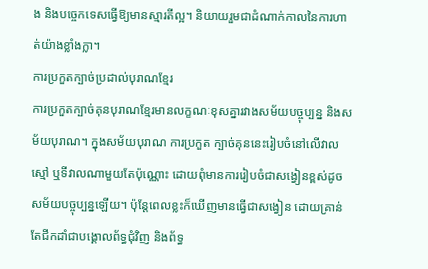ង និងបច្ចេកទេសធ្វើឱ្យមានស្មារតីល្អ។ និយាយរួមជាដំណាក់កាលនៃការហាត់យ៉ាងខ្លាំងក្លា។
ការប្រកួតក្បាច់ប្រដាល់បុរាណខ្មែរ
ការប្រកួតក្បាច់គុនបុរាណខ្មែរមានលក្ខណៈខុសគ្នារវាងសម័យបច្ចុប្បន្ន និងសម័យបុរាណ។ ក្នុងសម័យបុរាណ ការប្រកួត ក្បាច់គុននេះរៀបចំនៅលើវាលស្មៅ ឬទីវាលណាមួយតែប៉ុណ្ណោះ ដោយពុំមានការរៀបចំជាសង្វៀនខ្ពស់ដូចសម័យបច្ចុប្បន្នឡើយ។ ប៉ុន្ដែពេលខ្លះក៏ឃើញមានធ្វើជាសង្វៀន ដោយគ្រាន់តែជីកដាំជាបង្គោលព័ទ្ធជុំវិញ និងព័ទ្ធ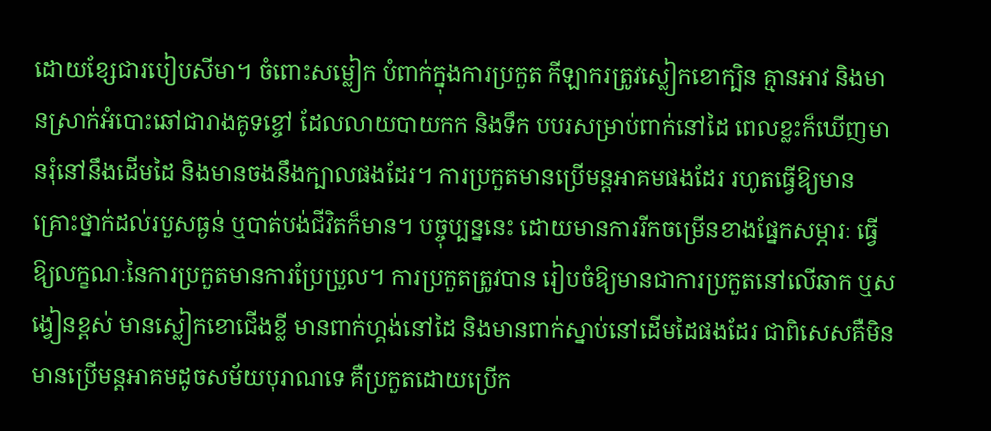ដោយខ្សែជារបៀបសីមា។ ចំពោះសម្លៀក បំពាក់ក្នុងការប្រកួត កីឡាករត្រូវស្លៀកខោក្បិន គ្មានអាវ និងមានស្រាក់អំបោះឆៅជារាងគូទខ្ចៅ ដែលលាយបាយកក និងទឹក បបរសម្រាប់ពាក់នៅដៃ ពេលខ្លះក៏ឃើញមានរុំនៅនឹងដើមដៃ និងមានចងនឹងក្បាលផងដែរ។ ការប្រកួតមានប្រើមន្ដអាគមផងដែរ រហូតធ្វើឱ្យមានគ្រោះថ្នាក់ដល់របួសធ្ងន់ ឬបាត់បង់ជីវិតក៏មាន។ បច្ចុប្បន្ននេះ ដោយមានការរីកចម្រើនខាងផ្នែកសម្ភារៈ ធ្វើឱ្យលក្ខណៈនៃការប្រកួតមានការប្រែប្រួល។ ការប្រកួតត្រូវបាន រៀបចំឱ្យមានជាការប្រកួតនៅលើឆាក ឬសង្វៀនខ្ពស់ មានស្លៀកខោជើងខ្លី មានពាក់ហ្គង់នៅដៃ និងមានពាក់ស្នាប់នៅដើមដៃផងដែរ ជាពិសេសគឺមិនមានប្រើមន្ដអាគមដូចសម័យបុរាណទេ គឺប្រកួតដោយប្រើក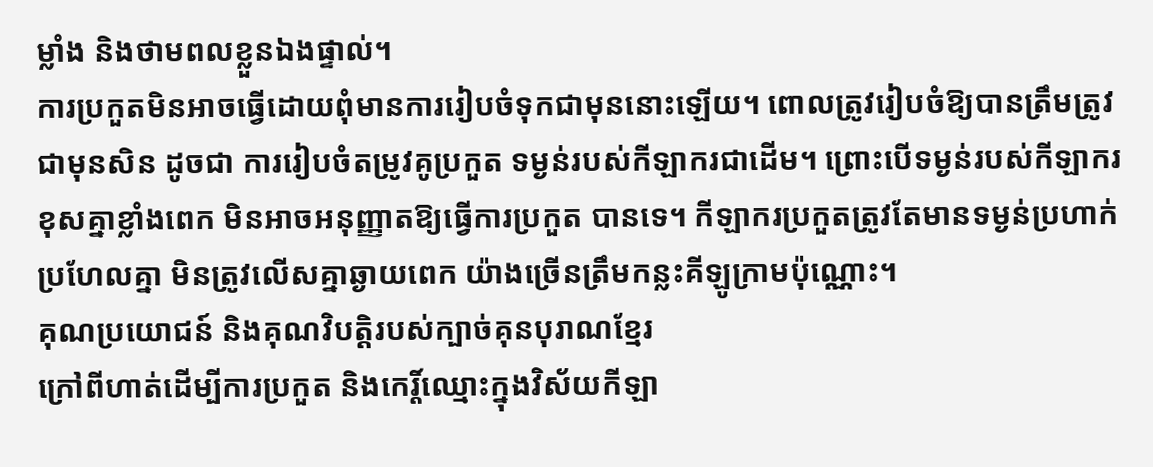ម្លាំង និងថាមពលខ្លួនឯងផ្ទាល់។
ការប្រកួតមិនអាចធ្វើដោយពុំមានការរៀបចំទុកជាមុននោះឡើយ។ ពោលត្រូវរៀបចំឱ្យបានត្រឹមត្រូវជាមុនសិន ដូចជា ការរៀបចំតម្រូវគូប្រកួត ទម្ងន់របស់កីឡាករជាដើម។ ព្រោះបើទម្ងន់របស់កីឡាករខុសគ្នាខ្លាំងពេក មិនអាចអនុញ្ញាតឱ្យធ្វើការប្រកួត បានទេ។ កីឡាករប្រកួតត្រូវតែមានទម្ងន់ប្រហាក់ប្រហែលគ្នា មិនត្រូវលើសគ្នាឆ្ងាយពេក យ៉ាងច្រើនត្រឹមកន្លះគីឡូក្រាមប៉ុណ្ណោះ។
គុណប្រយោជន៍ និងគុណវិបត្ដិរបស់ក្បាច់គុនបុរាណខ្មែរ
ក្រៅពីហាត់ដើម្បីការប្រកួត និងកេរ្ដិ៍ឈ្មោះក្នុងវិស័យកីឡា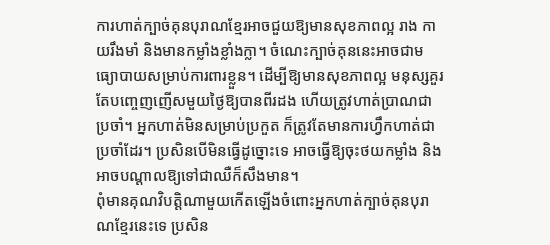ការហាត់ក្បាច់គុនបុរាណខ្មែរអាចជួយឱ្យមានសុខភាពល្អ រាង កាយរឹងមាំ និងមានកម្លាំងខ្លាំងក្លា។ ចំណេះក្បាច់គុននេះអាចជាមធ្យោបាយសម្រាប់ការពារខ្លួន។ ដើម្បីឱ្យមានសុខភាពល្អ មនុស្សគួរ តែបញ្ចេញញើសមួយថ្ងៃឱ្យបានពីរដង ហើយត្រូវហាត់ប្រាណជាប្រចាំ។ អ្នកហាត់មិនសម្រាប់ប្រកួត ក៏ត្រូវតែមានការហ្វឹកហាត់ជាប្រចាំដែរ។ ប្រសិនបើមិនធ្វើដូច្នោះទេ អាចធ្វើឱ្យចុះថយកម្លាំង និងអាចបណ្ដាលឱ្យទៅជាឈឺក៏សឹងមាន។
ពុំមានគុណវិបត្ដិណាមួយកើតឡើងចំពោះអ្នកហាត់ក្បាច់គុនបុរាណខ្មែរនេះទេ ប្រសិន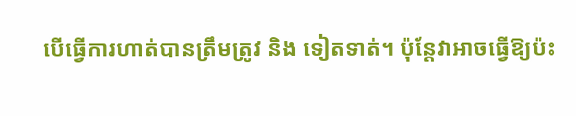បើធ្វើការហាត់បានត្រឹមត្រូវ និង ទៀតទាត់។ ប៉ុន្ដែវាអាចធ្វើឱ្យប៉ះ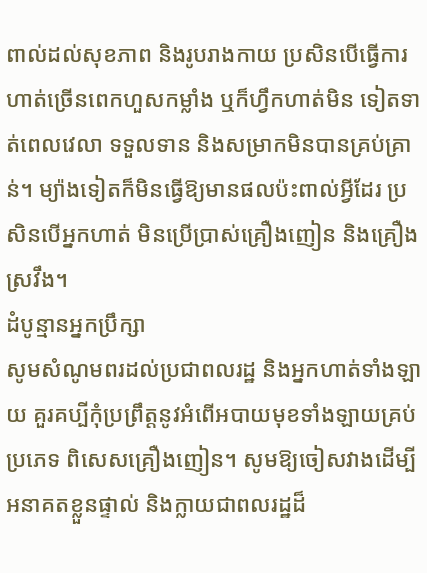ពាល់ដល់សុខភាព និងរូបរាងកាយ ប្រសិនបើធ្វើការហាត់ច្រើនពេកហួសកម្លាំង ឬក៏ហ្វឹកហាត់មិន ទៀតទាត់ពេលវេលា ទទួលទាន និងសម្រាកមិនបានគ្រប់គ្រាន់។ ម្យ៉ាងទៀតក៏មិនធ្វើឱ្យមានផលប៉ះពាល់អ្វីដែរ ប្រសិនបើអ្នកហាត់ មិនប្រើប្រាស់គ្រឿងញៀន និងគ្រឿងស្រវឹង។
ដំបូន្មានអ្នកប្រឹក្សា
សូមសំណូមពរដល់ប្រជាពលរដ្ឋ និងអ្នកហាត់ទាំងឡាយ គួរគប្បីកុំប្រព្រឹត្ដនូវអំពើអបាយមុខទាំងឡាយគ្រប់ប្រភេទ ពិសេសគ្រឿងញៀន។ សូមឱ្យចៀសវាងដើម្បីអនាគតខ្លួនផ្ទាល់ និងក្លាយជាពលរដ្ឋដ៏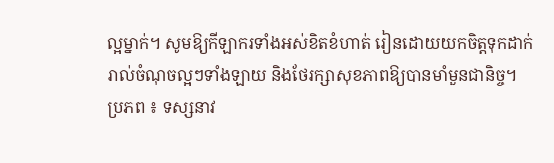ល្អម្នាក់។ សូមឱ្យកីឡាករទាំងអស់ខិតខំហាត់ រៀនដោយយកចិត្ដទុកដាក់រាល់ចំណុចល្អៗទាំងឡាយ និងថែរក្សាសុខភាពឱ្យបានមាំមួនជានិច្ច។
ប្រភព ៖ ទស្សនាវ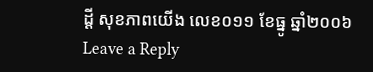ដ្តី សុខភាពយើង លេខ០១១ ខែធ្នូ ឆ្នាំ២០០៦
Leave a Reply